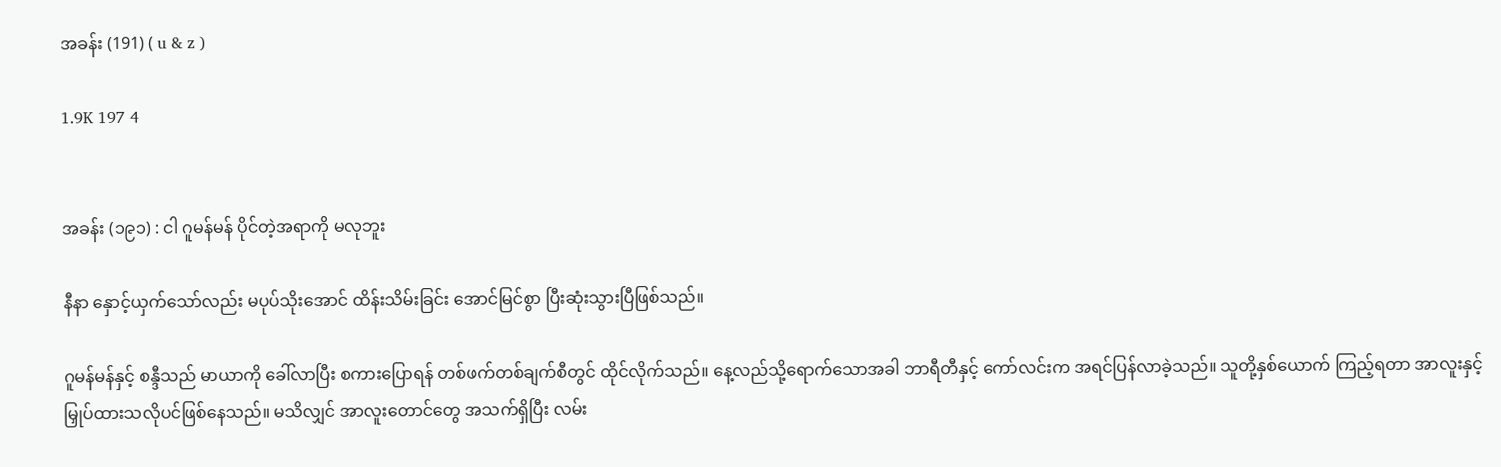အခန်း (191) ( u & z )

1.9K 197 4


အခန်း (၁၉၁) : ငါ ဂူမန်မန် ပိုင်တဲ့အရာကို မလုဘူး

နီနာ နှောင့်ယှက်သော်လည်း မပုပ်သိုးအောင် ထိန်းသိမ်းခြင်း အောင်မြင်စွာ ပြီးဆုံးသွားပြီဖြစ်သည်။

ဂူမန်မန်နှင့် စန္ဒီသည် မာယာကို ခေါ်လာပြီး စကားပြောရန် တစ်ဖက်တစ်ချက်စီတွင် ထိုင်လိုက်သည်။ နေ့လည်သို့ရောက်သောအခါ ဘာရီတီနှင့် ကော်လင်းက အရင်ပြန်လာခဲ့သည်။ သူတို့နှစ်ယောက် ကြည့်ရတာ အာလူးနှင့် မြှုပ်ထားသလိုပင်ဖြစ်နေသည်။ မသိလျှင် အာလူးတောင်တွေ အသက်ရှိပြီး လမ်း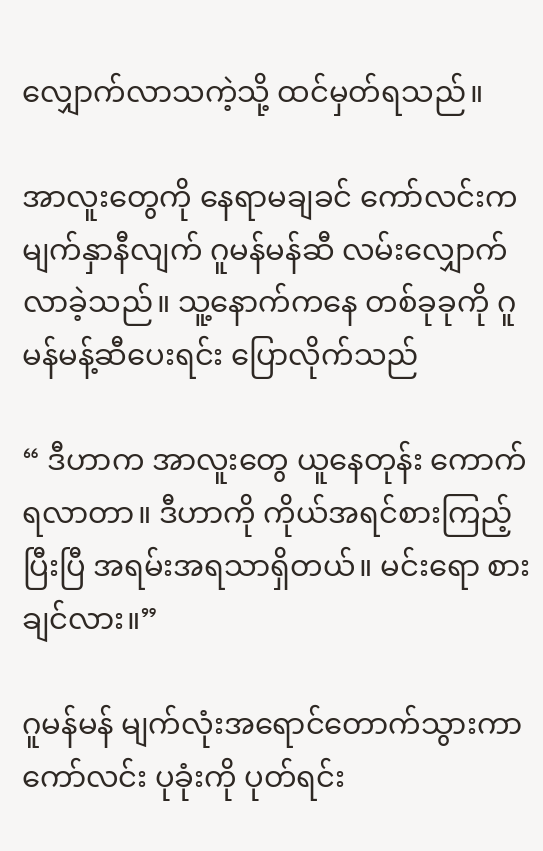လျှောက်လာသကဲ့သို့ ထင်မှတ်ရသည်။

အာလူးတွေကို နေရာမချခင် ကော်လင်းက မျက်နှာနီလျက် ဂူမန်မန်ဆီ လမ်းလျှောက်လာခဲ့သည်။ သူ့နောက်ကနေ တစ်ခုခုကို ဂူမန်မန့်ဆီပေးရင်း ပြောလိုက်သည်

“ ဒီဟာက အာလူးတွေ ယူနေတုန်း ကောက်ရလာတာ။ ဒီဟာကို ကိုယ်အရင်စားကြည့်ပြီးပြီ အရမ်းအရသာရှိတယ်။ မင်းရော စားချင်လား။”

ဂူမန်မန် မျက်လုံးအရောင်တောက်သွားကာ ကော်လင်း ပုခုံးကို ပုတ်ရင်း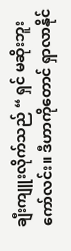ချီးကျူးလိုက်သည် “ ရှင် မဆိုးဘူး ကော်လင်း။ ဒီဟာကိုတောင် ရှာလာနိုင်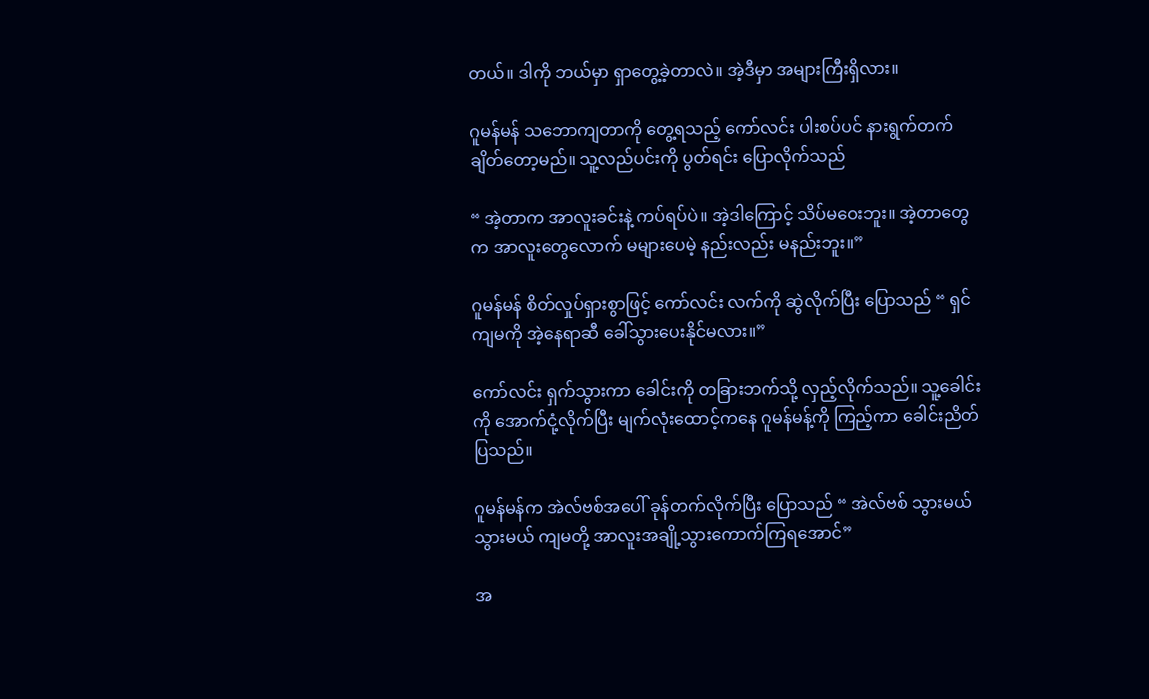တယ်။ ဒါကို ဘယ်မှာ ရှာတွေ့ခဲ့တာလဲ။ အဲ့ဒီမှာ အများကြီးရှိလား။

ဂူမန်မန် သဘောကျတာကို တွေ့ရသည့် ကော်လင်း ပါးစပ်ပင် နားရွက်တက်ချိတ်တော့မည်။ သူ့လည်ပင်းကို ပွတ်ရင်း ပြောလိုက်သည်

“ အဲ့တာက အာလူးခင်းနဲ့ ကပ်ရပ်ပဲ။ အဲ့ဒါကြောင့် သိပ်မဝေးဘူး။ အဲ့တာတွေက အာလူးတွေလောက် မများပေမဲ့ နည်းလည်း မနည်းဘူး။”

ဂူမန်မန် စိတ်လှုပ်ရှားစွာဖြင့် ကော်လင်း လက်ကို ဆွဲလိုက်ပြီး ပြောသည် “ ရှင် ကျမကို အဲ့နေရာဆီ ခေါ်သွားပေးနိုင်မလား။”

ကော်လင်း ရှက်သွားကာ ခေါင်းကို တခြားဘက်သို့ လှည့်လိုက်သည်။ သူ့ခေါင်းကို အောက်ငုံ့လိုက်ပြီး မျက်လုံးထောင့်ကနေ ဂူမန်မန့်ကို ကြည့်ကာ ခေါင်းညိတ်ပြသည်။

ဂူမန်မန်က အဲလ်ဗစ်အပေါ် ခုန်တက်လိုက်ပြီး ပြောသည် “ အဲလ်ဗစ် သွားမယ် သွားမယ် ကျမတို့ အာလူးအချို့သွားကောက်ကြရအောင်”

အ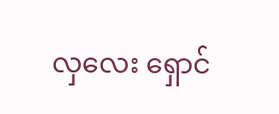လှလေး ရှောင်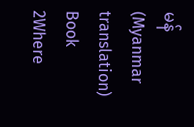မန် (Myanmar translation) Book 2Where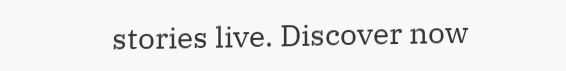stories live. Discover now